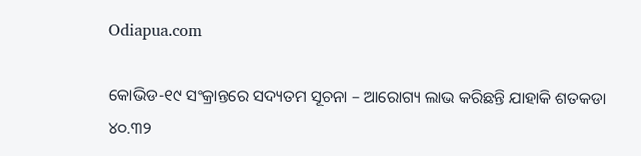Odiapua.com

କୋଭିଡ-୧୯ ସଂକ୍ରାନ୍ତରେ ସଦ୍ୟତମ ସୂଚନା – ଆରୋଗ୍ୟ ଲାଭ କରିଛନ୍ତି ଯାହାକି ଶତକଡା ୪୦.୩୨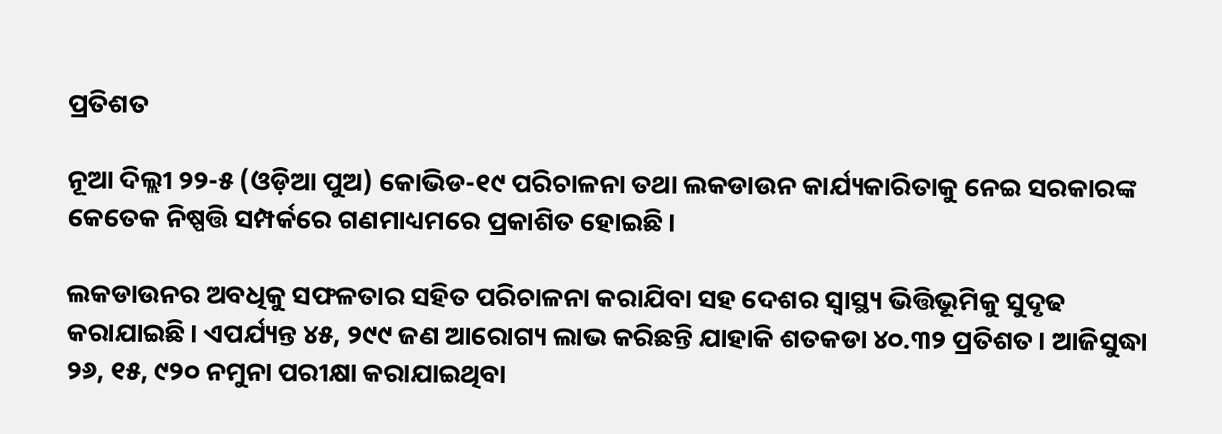ପ୍ରତିଶତ

ନୂଆ ଦିଲ୍ଲୀ ୨୨-୫ (ଓଡ଼ିଆ ପୁଅ) କୋଭିଡ-୧୯ ପରିଚାଳନା ତଥା ଲକଡାଉନ କାର୍ଯ୍ୟକାରିତାକୁ ନେଇ ସରକାରଙ୍କ କେତେକ ନିଷ୍ପତ୍ତି ସମ୍ପର୍କରେ ଗଣମାଧ୍ୟମରେ ପ୍ରକାଶିତ ହୋଇଛି।

ଲକଡାଉନର ଅବଧିକୁ ସଫଳତାର ସହିତ ପରିଚାଳନା କରାଯିବା ସହ ଦେଶର ସ୍ୱାସ୍ଥ୍ୟ ଭିତ୍ତିଭୂମିକୁ ସୁଦୃଢ କରାଯାଇଛି। ଏପର୍ଯ୍ୟନ୍ତ ୪୫, ୨୯୯ ଜଣ ଆରୋଗ୍ୟ ଲାଭ କରିଛନ୍ତି ଯାହାକି ଶତକଡା ୪୦.୩୨ ପ୍ରତିଶତ। ଆଜିସୁଦ୍ଧା ୨୬, ୧୫, ୯୨୦ ନମୁନା ପରୀକ୍ଷା କରାଯାଇଥିବା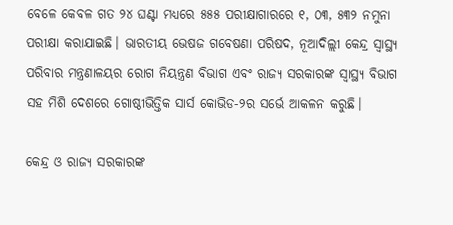ବେଳେ କେବଳ ଗତ ୨୪ ଘଣ୍ଟା ମଧ୍ୟରେ ୫୫୫ ପରୀକ୍ଷାଗାରରେ ୧, ୦୩, ୫୩୨ ନମୁନା ପରୀକ୍ଷା କରାଯାଇଛି। ଭାରତୀୟ ଭେଷଜ ଗବେଷଣା ପରିଷଦ, ନୂଆଦିଲ୍ଲୀ କେନ୍ଦ୍ର ସ୍ୱାସ୍ଥ୍ୟ ପରିବାର ମନ୍ତ୍ରଣାଳୟର ରୋଗ ନିୟନ୍ତ୍ରଣ ବିଭାଗ ଏବଂ ରାଜ୍ୟ ସରକାରଙ୍କ ସ୍ୱାସ୍ଥ୍ୟ ବିଭାଗ ସହ ମିଶି ଦେଶରେ ଗୋଷ୍ଠୀଭିତ୍ତିକ ସାର୍ସ କୋଭିଡ-୨ର ସର୍ଭେ ଆକଳନ କରୁଛି।

କେନ୍ଦ୍ର ଓ ରାଜ୍ୟ ସରକାରଙ୍କ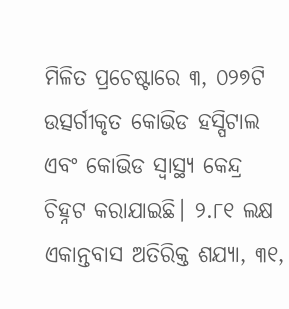ମିଳିତ ପ୍ରଚେଷ୍ଟାରେ ୩, ୦୨୭ଟି ଉତ୍ସର୍ଗୀକୃତ କୋଭିଡ ହସ୍ପିଟାଲ ଏବଂ କୋଭିଡ ସ୍ୱାସ୍ଥ୍ୟ କେନ୍ଦ୍ର ଚିହ୍ନଟ କରାଯାଇଛି। ୨.୮୧ ଲକ୍ଷ ଏକାନ୍ତବାସ ଅତିରିକ୍ତ ଶଯ୍ୟା, ୩୧,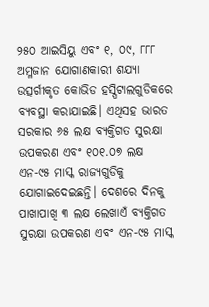୨୫୦ ଆଇସିୟୁ ଏବଂ ୧, ୦୯, ୮୮୮ ଅମ୍ଳଜାନ ଯୋଗାଣକାରୀ ଶଯ୍ୟା ଉତ୍ସର୍ଗୀକୃତ କୋଭିଡ ହସ୍ପିଟାଲଗୁଡିକରେ ବ୍ୟବସ୍ଥା କରାଯାଇଛି। ଏଥିସହ ଭାରତ ସରକାର ୬୫ ଲକ୍ଷ ବ୍ୟକ୍ତିଗତ ସୁରକ୍ଷା ଉପକରଣ ଏବଂ ୧୦୧.୦୭ ଲକ୍ଷ ଏନ-୯୫ ମାସ୍କ ରାଜ୍ୟଗୁଡିକୁ ଯୋଗାଇଦେଇଛନ୍ତି। ଦେଶରେ ଦିନକୁ ପାଖାପାଖି ୩ ଲକ୍ଷ ଲେଖାଏଁ ବ୍ୟକ୍ତିଗତ ସୁରକ୍ଷା ଉପକରଣ ଏବଂ ଏନ-୯୫ ମାସ୍କ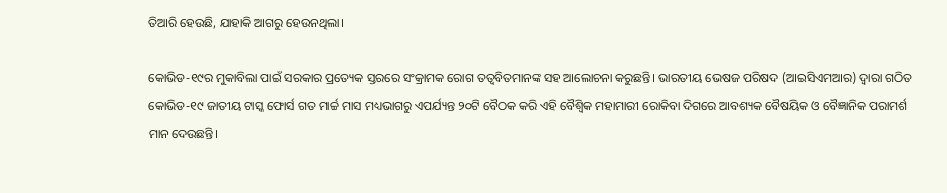ତିଆରି ହେଉଛି, ଯାହାକି ଆଗରୁ ହେଉନଥିଲା।

କୋଭିଡ-୧୯ର ମୁକାବିଲା ପାଇଁ ସରକାର ପ୍ରତ୍ୟେକ ସ୍ତରରେ ସଂକ୍ରାମକ ରୋଗ ତତ୍ଵବିତମାନଙ୍କ ସହ ଆଲୋଚନା କରୁଛନ୍ତି। ଭାରତୀୟ ଭେଷଜ ପରିଷଦ (ଆଇସିଏମଆର) ଦ୍ଵାରା ଗଠିତ କୋଭିଡ-୧୯ ଜାତୀୟ ଟାସ୍କ ଫୋର୍ସ ଗତ ମାର୍ଚ୍ଚ ମାସ ମଧ୍ୟଭାଗରୁ ଏପର୍ଯ୍ୟନ୍ତ ୨୦ଟି ବୈଠକ କରି ଏହି ବୈଶ୍ଵିକ ମହାମାରୀ ରୋକିବା ଦିଗରେ ଆବଶ୍ୟକ ବୈଷୟିକ ଓ ବୈଜ୍ଞାନିକ ପରାମର୍ଶ ମାନ ଦେଉଛନ୍ତି।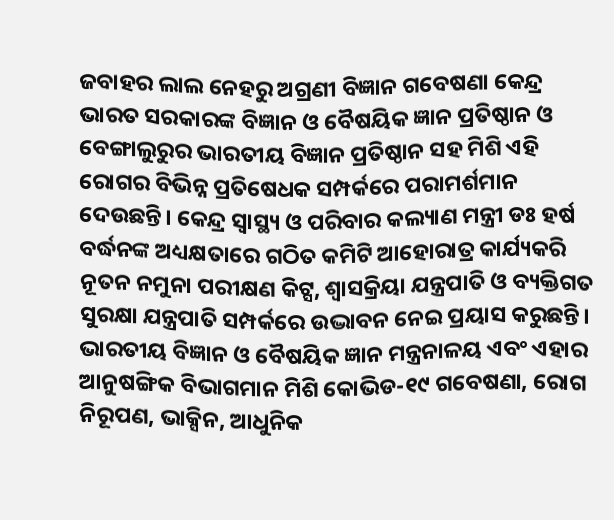ଜବାହର ଲାଲ ନେହରୁ ଅଗ୍ରଣୀ ବିଜ୍ଞାନ ଗବେଷଣା କେନ୍ଦ୍ର ଭାରତ ସରକାରଙ୍କ ବିଜ୍ଞାନ ଓ ବୈଷୟିକ ଜ୍ଞାନ ପ୍ରତିଷ୍ଠାନ ଓ ବେଙ୍ଗାଲୁରୁର ଭାରତୀୟ ବିଜ୍ଞାନ ପ୍ରତିଷ୍ଠାନ ସହ ମିଶି ଏହି ରୋଗର ବିଭିନ୍ନ ପ୍ରତିଷେଧକ ସମ୍ପର୍କରେ ପରାମର୍ଶମାନ ଦେଉଛନ୍ତି। କେନ୍ଦ୍ର ସ୍ୱାସ୍ଥ୍ୟ ଓ ପରିବାର କଲ୍ୟାଣ ମନ୍ତ୍ରୀ ଡଃ ହର୍ଷ ବର୍ଦ୍ଧନଙ୍କ ଅଧ୍ୟକ୍ଷତାରେ ଗଠିତ କମିଟି ଆହୋରାତ୍ର କାର୍ଯ୍ୟକରି ନୂତନ ନମୁନା ପରୀକ୍ଷଣ କିଟ୍ସ, ଶ୍ଵାସକ୍ରିୟା ଯନ୍ତ୍ରପାତି ଓ ବ୍ୟକ୍ତିଗତ ସୁରକ୍ଷା ଯନ୍ତ୍ରପାତି ସମ୍ପର୍କରେ ଉଦ୍ଭାବନ ନେଇ ପ୍ରୟାସ କରୁଛନ୍ତି। ଭାରତୀୟ ବିଜ୍ଞାନ ଓ ବୈଷୟିକ ଜ୍ଞାନ ମନ୍ତ୍ରନାଳୟ ଏବଂ ଏହାର ଆନୁଷଙ୍ଗିକ ବିଭାଗମାନ ମିଶି କୋଭିଡ-୧୯ ଗବେଷଣା, ରୋଗ ନିରୂପଣ, ଭାକ୍ସିନ, ଆଧୁନିକ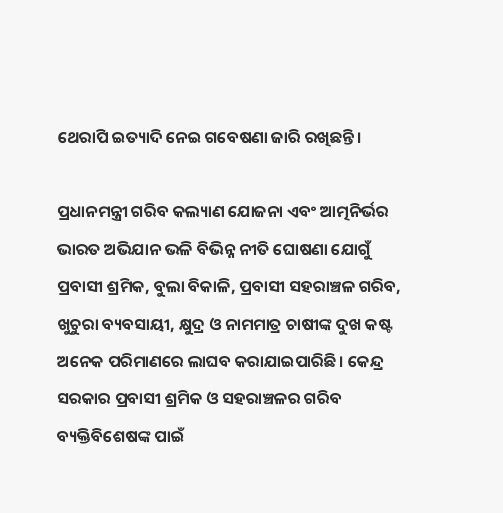ଥେରାପି ଇତ୍ୟାଦି ନେଇ ଗବେଷଣା ଜାରି ରଖିଛନ୍ତି।

ପ୍ରଧାନମନ୍ତ୍ରୀ ଗରିବ କଲ୍ୟାଣ ଯୋଜନା ଏବଂ ଆତ୍ମନିର୍ଭର ଭାରତ ଅଭିଯାନ ଭଳି ବିଭିନ୍ନ ନୀତି ଘୋଷଣା ଯୋଗୁଁ ପ୍ରବାସୀ ଶ୍ରମିକ, ବୁଲା ବିକାଳି, ପ୍ରବାସୀ ସହରାଞ୍ଚଳ ଗରିବ, ଖୁଚୁରା ବ୍ୟବସାୟୀ, କ୍ଷୁଦ୍ର ଓ ନାମମାତ୍ର ଚାଷୀଙ୍କ ଦୁଖ କଷ୍ଟ ଅନେକ ପରିମାଣରେ ଲାଘବ କରାଯାଇପାରିଛି। କେନ୍ଦ୍ର ସରକାର ପ୍ରବାସୀ ଶ୍ରମିକ ଓ ସହରାଞ୍ଚଳର ଗରିବ ବ୍ୟକ୍ତିବିଶେଷଙ୍କ ପାଇଁ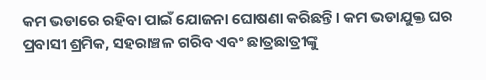କମ ଭଡାରେ ରହିବା ପାଇଁ ଯୋଜନା ଘୋଷଣା କରିଛନ୍ତି। କମ ଭଡାଯୁକ୍ତ ଘର ପ୍ରବାସୀ ଶ୍ରମିକ, ସହରାଞ୍ଚଳ ଗରିବ ଏବଂ ଛାତ୍ରଛାତ୍ରୀଙ୍କୁ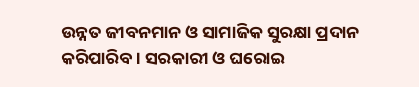ଉନ୍ନତ ଜୀବନମାନ ଓ ସାମାଜିକ ସୁରକ୍ଷା ପ୍ରଦାନ କରିପାରିବ। ସରକାରୀ ଓ ଘରୋଇ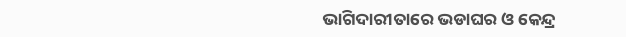ଭାଗିଦାରୀତାରେ ଭଡାଘର ଓ କେନ୍ଦ୍ର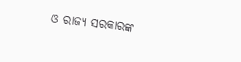ଓ ରାଜ୍ୟ ସରକାରଙ୍କ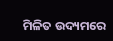ମିଳିତ ଉଦ୍ୟମରେ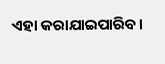ଏହା କରାଯାଇପାରିବ।